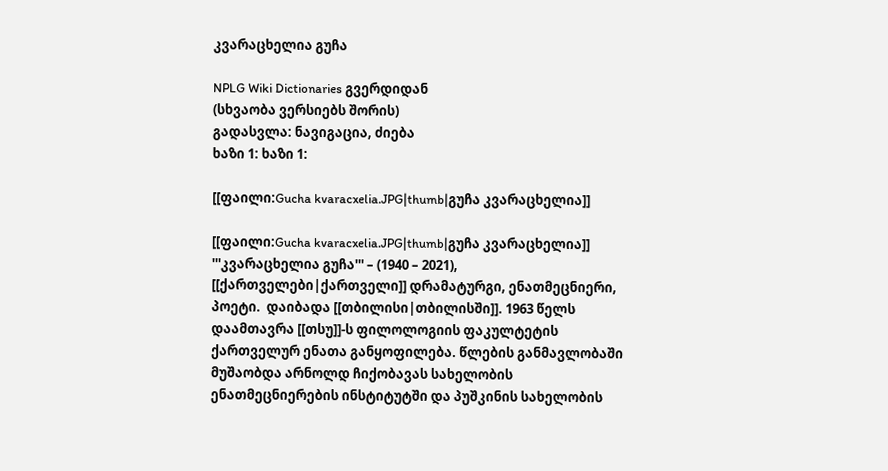კვარაცხელია გუჩა

NPLG Wiki Dictionaries გვერდიდან
(სხვაობა ვერსიებს შორის)
გადასვლა: ნავიგაცია, ძიება
ხაზი 1: ხაზი 1:

[[ფაილი:Gucha kvaracxelia.JPG|thumb|გუჩა კვარაცხელია]]

[[ფაილი:Gucha kvaracxelia.JPG|thumb|გუჩა კვარაცხელია]]
'''კვარაცხელია გუჩა''' – (1940 – 2021), [[ქართველები|ქართველი]] დრამატურგი, ენათმეცნიერი, პოეტი.  დაიბადა [[თბილისი|თბილისში]]. 1963 წელს დაამთავრა [[თსუ]]-ს ფილოლოგიის ფაკულტეტის ქართველურ ენათა განყოფილება. წლების განმავლობაში მუშაობდა არნოლდ ჩიქობავას სახელობის ენათმეცნიერების ინსტიტუტში და პუშკინის სახელობის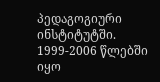პედაგოგიური ინსტიტუტში. 1999-2006 წლებში იყო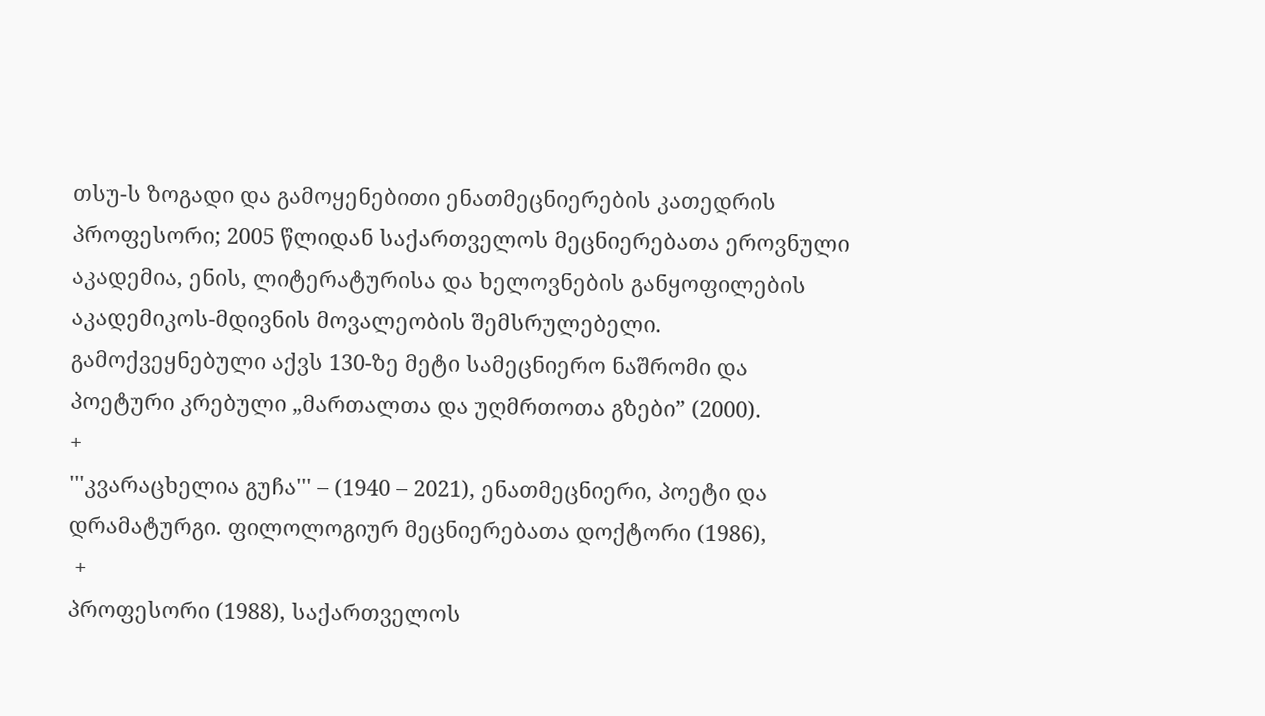თსუ-ს ზოგადი და გამოყენებითი ენათმეცნიერების კათედრის პროფესორი; 2005 წლიდან საქართველოს მეცნიერებათა ეროვნული აკადემია, ენის, ლიტერატურისა და ხელოვნების განყოფილების აკადემიკოს-მდივნის მოვალეობის შემსრულებელი. გამოქვეყნებული აქვს 130-ზე მეტი სამეცნიერო ნაშრომი და პოეტური კრებული „მართალთა და უღმრთოთა გზები” (2000).
+
'''კვარაცხელია გუჩა''' – (1940 – 2021), ენათმეცნიერი, პოეტი და დრამატურგი. ფილოლოგიურ მეცნიერებათა დოქტორი (1986),
 +
პროფესორი (1988), საქართველოს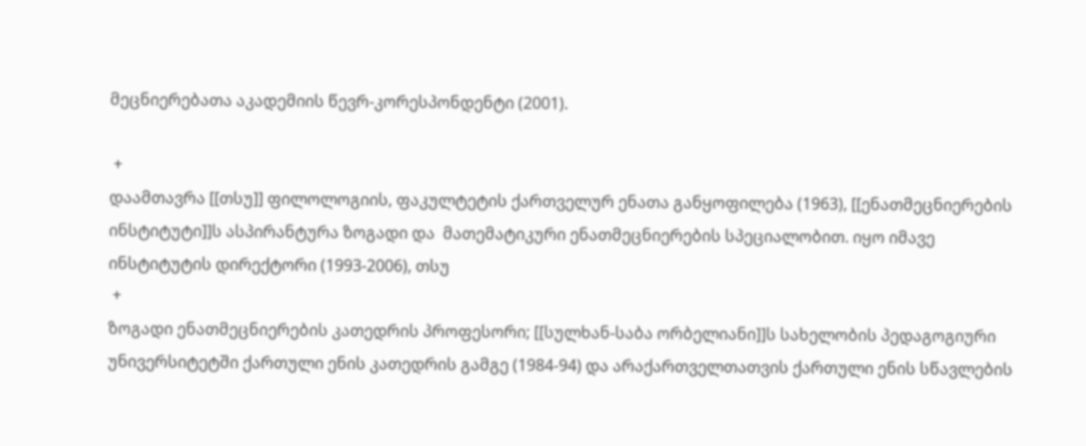მეცნიერებათა აკადემიის წევრ-კორესპონდენტი (2001).

 +
დაამთავრა [[თსუ]] ფილოლოგიის, ფაკულტეტის ქართველურ ენათა განყოფილება (1963), [[ენათმეცნიერების ინსტიტუტი]]ს ასპირანტურა ზოგადი და  მათემატიკური ენათმეცნიერების სპეციალობით. იყო იმავე ინსტიტუტის დირექტორი (1993-2006), თსუ
 +
ზოგადი ენათმეცნიერების კათედრის პროფესორი; [[სულხან-საბა ორბელიანი]]ს სახელობის პედაგოგიური უნივერსიტეტში ქართული ენის კათედრის გამგე (1984-94) და არაქართველთათვის ქართული ენის სწავლების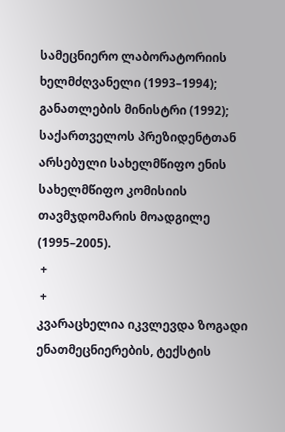სამეცნიერო ლაბორატორიის ხელმძღვანელი (1993–1994); განათლების მინისტრი (1992); საქართველოს პრეზიდენტთან არსებული სახელმწიფო ენის სახელმწიფო კომისიის თავმჯდომარის მოადგილე (1995–2005).
 +
 +
კვარაცხელია იკვლევდა ზოგადი ენათმეცნიერების, ტექსტის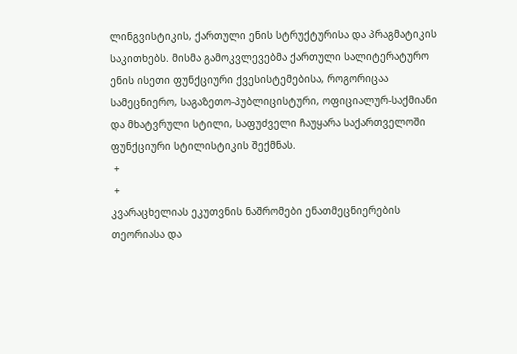ლინგვისტიკის, ქართული ენის სტრუქტურისა და პრაგმატიკის საკითხებს. მისმა გამოკვლევებმა ქართული სალიტერატურო ენის ისეთი ფუნქციური ქვესისტემებისა, როგორიცაა სამეცნიერო, საგაზეთო-პუბლიცისტური, ოფიციალურ-საქმიანი და მხატვრული სტილი, საფუძველი ჩაუყარა საქართველოში ფუნქციური სტილისტიკის შექმნას.
 +
 +
კვარაცხელიას ეკუთვნის ნაშრომები ენათმეცნიერების თეორიასა და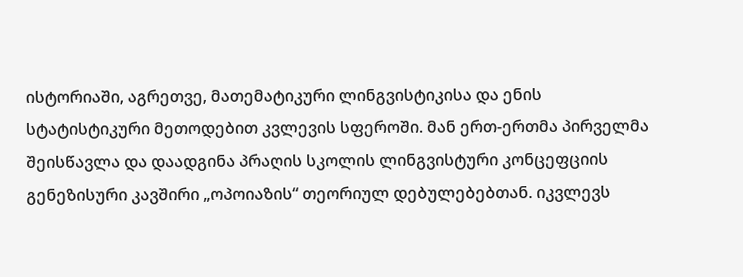ისტორიაში, აგრეთვე, მათემატიკური ლინგვისტიკისა და ენის სტატისტიკური მეთოდებით კვლევის სფეროში. მან ერთ-ერთმა პირველმა შეისწავლა და დაადგინა პრაღის სკოლის ლინგვისტური კონცეფციის გენეზისური კავშირი „ოპოიაზის“ თეორიულ დებულებებთან. იკვლევს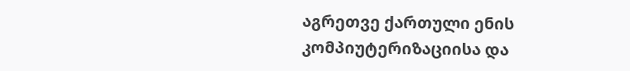აგრეთვე ქართული ენის კომპიუტერიზაციისა და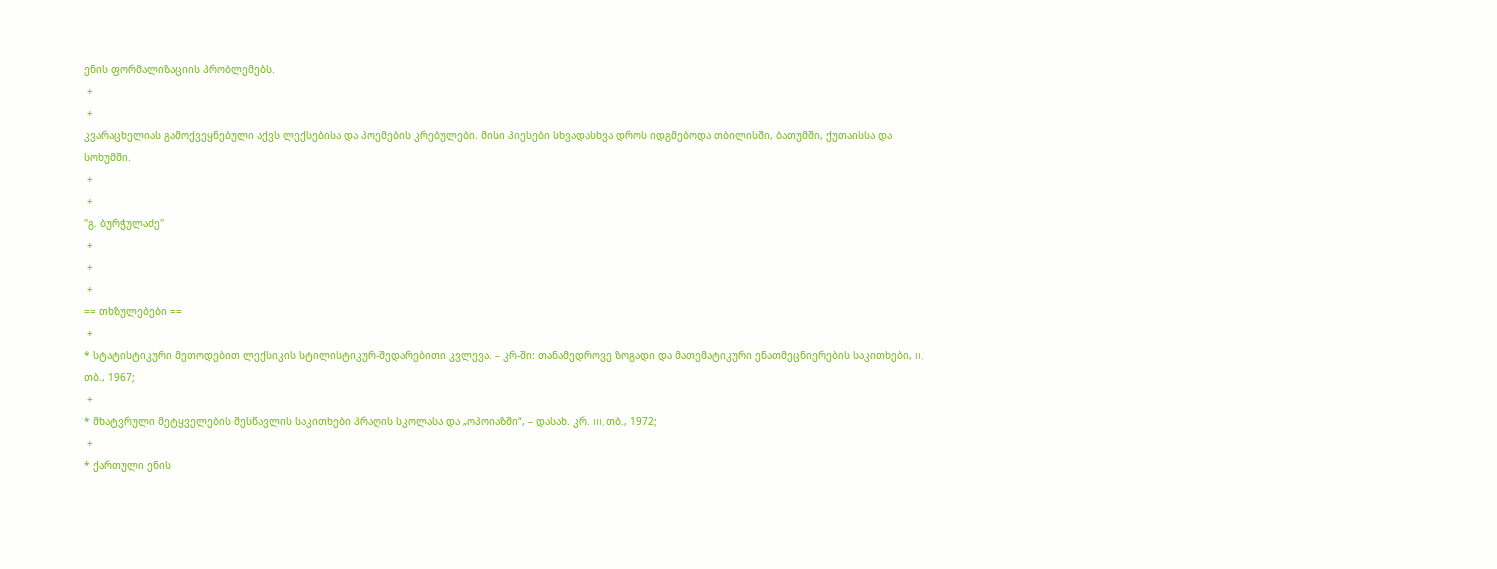ენის ფორმალიზაციის პრობლემებს.
 +
 +
კვარაცხელიას გამოქვეყნებული აქვს ლექსებისა და პოემების კრებულები. მისი პიესები სხვადასხვა დროს იდგმებოდა თბილისში, ბათუმში, ქუთაისსა და სოხუმში.
 +
 +
''გ. ბურჭულაძე''
 +
 +
 +
== თხზულებები ==
 +
* სტატისტიკური მეთოდებით ლექსიკის სტილისტიკურ-შედარებითი კვლევა. – კრ-ში: თანამედროვე ზოგადი და მათემატიკური ენათმეცნიერების საკითხები, II, თბ., 1967;
 +
* მხატვრული მეტყველების შესწავლის საკითხები პრაღის სკოლასა და „ოპოიაზში“, – დასახ. კრ. III, თბ., 1972;
 +
* ქართული ენის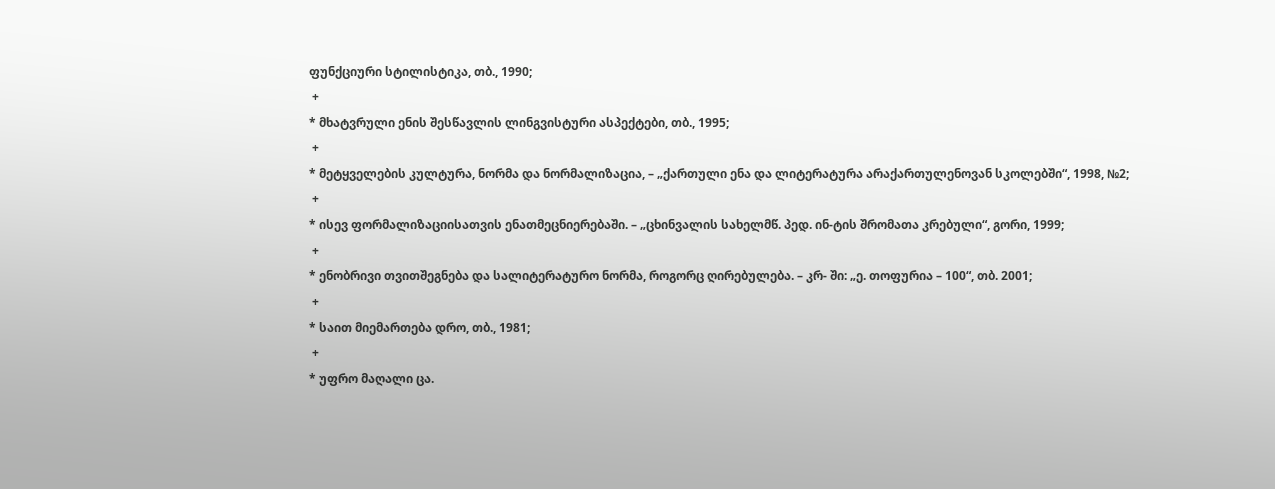ფუნქციური სტილისტიკა, თბ., 1990;
 +
* მხატვრული ენის შესწავლის ლინგვისტური ასპექტები, თბ., 1995;
 +
* მეტყველების კულტურა, ნორმა და ნორმალიზაცია, – „ქართული ენა და ლიტერატურა არაქართულენოვან სკოლებში“, 1998, №2;
 +
* ისევ ფორმალიზაციისათვის ენათმეცნიერებაში. – „ცხინვალის სახელმწ. პედ. ინ-ტის შრომათა კრებული“, გორი, 1999;
 +
* ენობრივი თვითშეგნება და სალიტერატურო ნორმა, როგორც ღირებულება. – კრ- ში: „ე. თოფურია – 100“, თბ. 2001;
 +
* საით მიემართება დრო, თბ., 1981;
 +
* უფრო მაღალი ცა.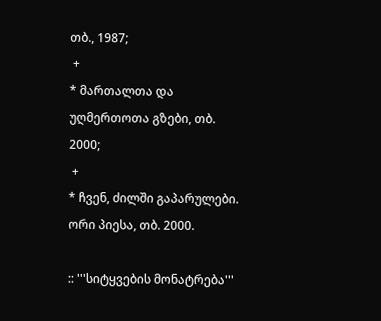თბ., 1987;
 +
* მართალთა და უღმერთოთა გზები, თბ. 2000;
 +
* ჩვენ, ძილში გაპარულები. ორი პიესა, თბ. 2000.

:: '''სიტყვების მონატრება'''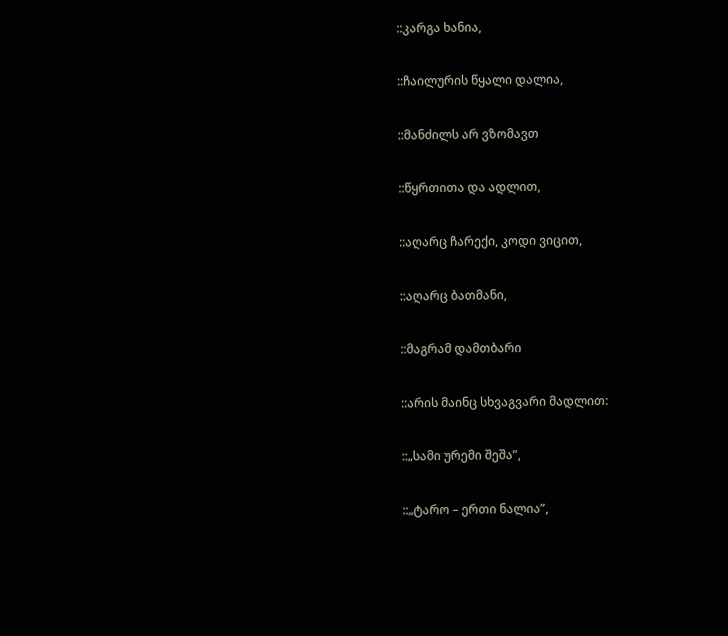::კარგა ხანია,

::ჩაილურის წყალი დალია,

::მანძილს არ ვზომავთ

::წყრთითა და ადლით,

::აღარც ჩარექი, კოდი ვიცით,

::აღარც ბათმანი,

::მაგრამ დამთბარი

::არის მაინც სხვაგვარი მადლით:

::„სამი ურემი შეშა”,

::„ტარო – ერთი ნალია”,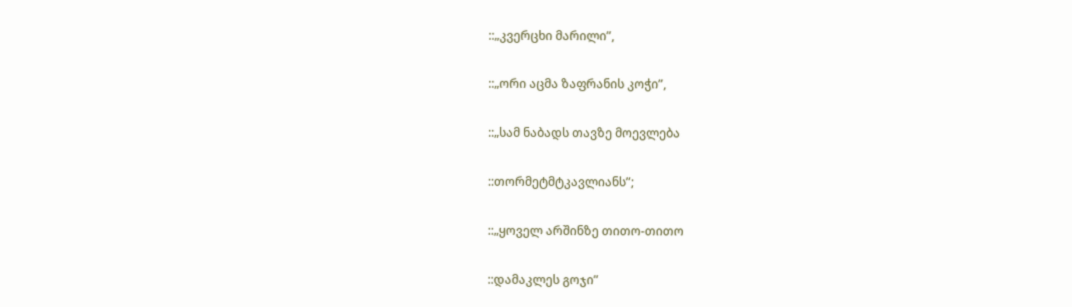::„კვერცხი მარილი”,

::„ორი აცმა ზაფრანის კოჭი”,

::„სამ ნაბადს თავზე მოევლება

::თორმეტმტკავლიანს”;

::„ყოველ არშინზე თითო-თითო

::დამაკლეს გოჯი”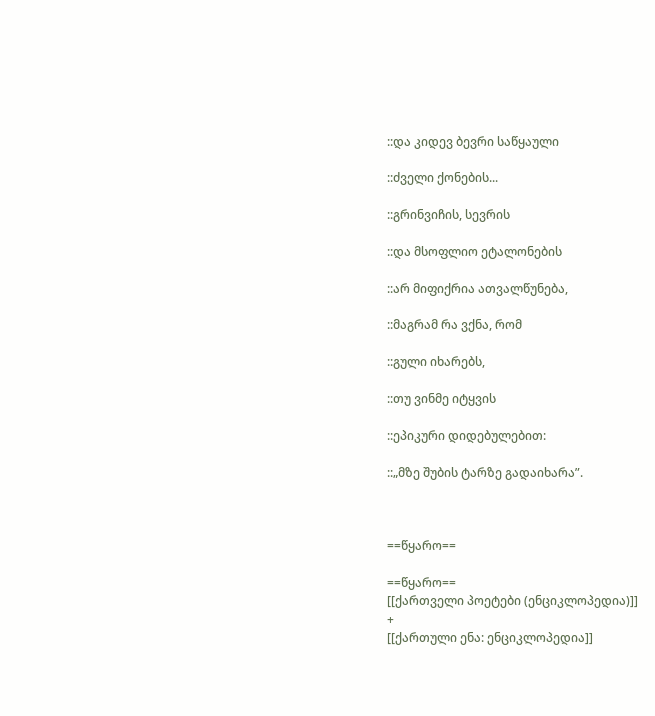::და კიდევ ბევრი საწყაული

::ძველი ქონების...

::გრინვიჩის, სევრის

::და მსოფლიო ეტალონების

::არ მიფიქრია ათვალწუნება,

::მაგრამ რა ვქნა, რომ

::გული იხარებს,

::თუ ვინმე იტყვის

::ეპიკური დიდებულებით:

::„მზე შუბის ტარზე გადაიხარა”.



==წყარო==

==წყარო==
[[ქართველი პოეტები (ენციკლოპედია)]]
+
[[ქართული ენა: ენციკლოპედია]]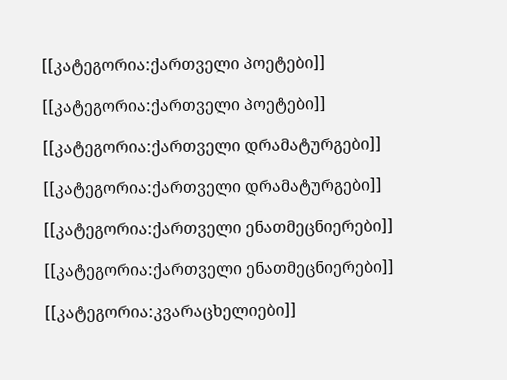[[კატეგორია:ქართველი პოეტები]]

[[კატეგორია:ქართველი პოეტები]]

[[კატეგორია:ქართველი დრამატურგები]]

[[კატეგორია:ქართველი დრამატურგები]]

[[კატეგორია:ქართველი ენათმეცნიერები]]

[[კატეგორია:ქართველი ენათმეცნიერები]]

[[კატეგორია:კვარაცხელიები]]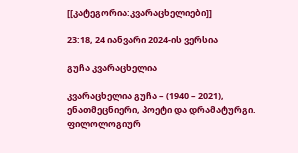[[კატეგორია:კვარაცხელიები]]

23:18, 24 იანვარი 2024-ის ვერსია

გუჩა კვარაცხელია

კვარაცხელია გუჩა – (1940 – 2021), ენათმეცნიერი, პოეტი და დრამატურგი. ფილოლოგიურ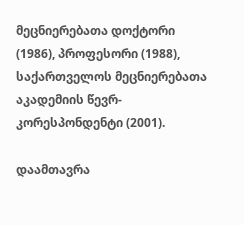მეცნიერებათა დოქტორი (1986), პროფესორი (1988), საქართველოს მეცნიერებათა აკადემიის წევრ-კორესპონდენტი (2001).

დაამთავრა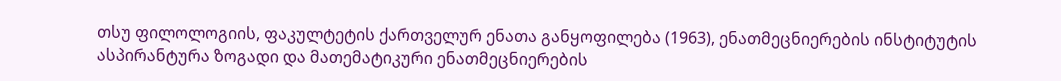თსუ ფილოლოგიის, ფაკულტეტის ქართველურ ენათა განყოფილება (1963), ენათმეცნიერების ინსტიტუტის ასპირანტურა ზოგადი და მათემატიკური ენათმეცნიერების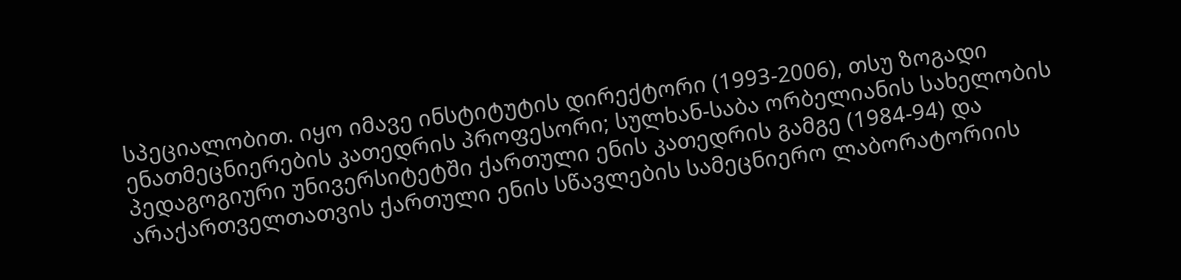სპეციალობით. იყო იმავე ინსტიტუტის დირექტორი (1993-2006), თსუ ზოგადი ენათმეცნიერების კათედრის პროფესორი; სულხან-საბა ორბელიანის სახელობის პედაგოგიური უნივერსიტეტში ქართული ენის კათედრის გამგე (1984-94) და არაქართველთათვის ქართული ენის სწავლების სამეცნიერო ლაბორატორიის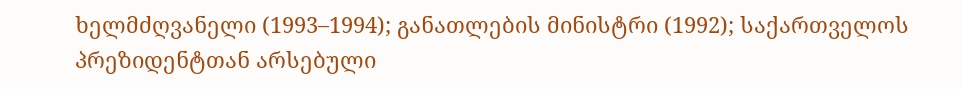ხელმძღვანელი (1993–1994); განათლების მინისტრი (1992); საქართველოს პრეზიდენტთან არსებული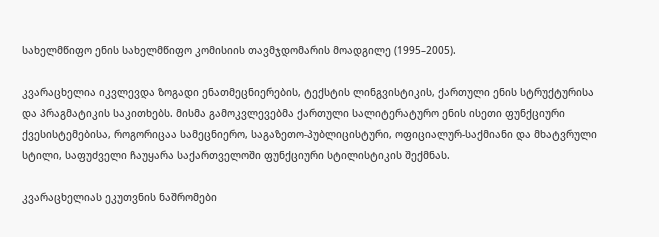სახელმწიფო ენის სახელმწიფო კომისიის თავმჯდომარის მოადგილე (1995–2005).

კვარაცხელია იკვლევდა ზოგადი ენათმეცნიერების, ტექსტის ლინგვისტიკის, ქართული ენის სტრუქტურისა და პრაგმატიკის საკითხებს. მისმა გამოკვლევებმა ქართული სალიტერატურო ენის ისეთი ფუნქციური ქვესისტემებისა, როგორიცაა სამეცნიერო, საგაზეთო-პუბლიცისტური, ოფიციალურ-საქმიანი და მხატვრული სტილი, საფუძველი ჩაუყარა საქართველოში ფუნქციური სტილისტიკის შექმნას.

კვარაცხელიას ეკუთვნის ნაშრომები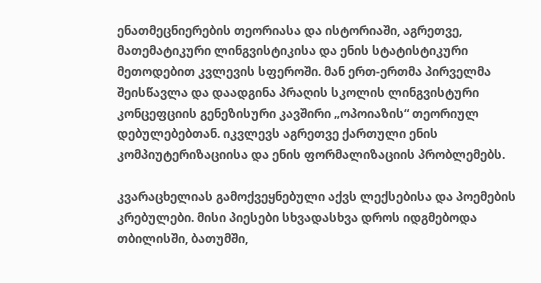ენათმეცნიერების თეორიასა და ისტორიაში, აგრეთვე, მათემატიკური ლინგვისტიკისა და ენის სტატისტიკური მეთოდებით კვლევის სფეროში. მან ერთ-ერთმა პირველმა შეისწავლა და დაადგინა პრაღის სკოლის ლინგვისტური კონცეფციის გენეზისური კავშირი „ოპოიაზის“ თეორიულ დებულებებთან. იკვლევს აგრეთვე ქართული ენის კომპიუტერიზაციისა და ენის ფორმალიზაციის პრობლემებს.

კვარაცხელიას გამოქვეყნებული აქვს ლექსებისა და პოემების კრებულები. მისი პიესები სხვადასხვა დროს იდგმებოდა თბილისში, ბათუმში,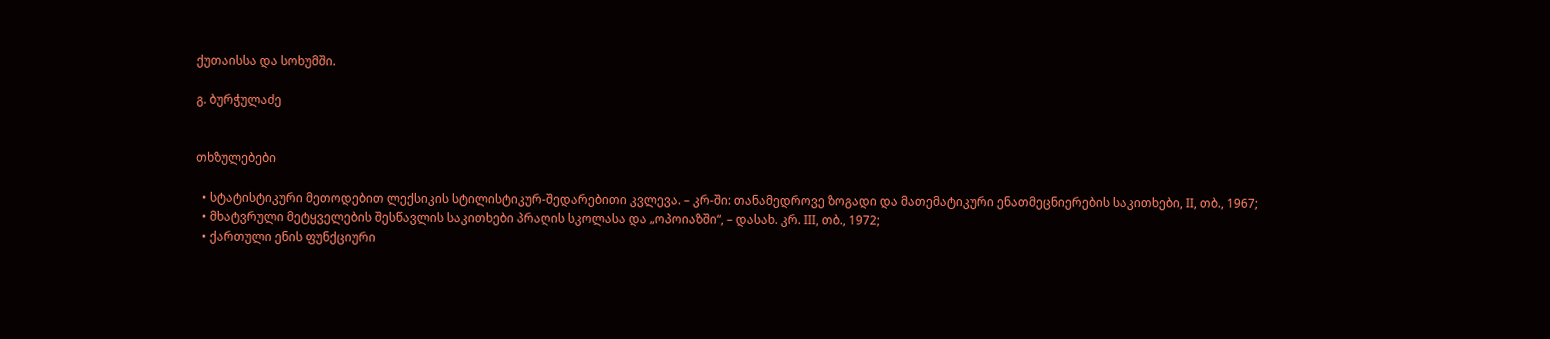ქუთაისსა და სოხუმში.

გ. ბურჭულაძე


თხზულებები

  • სტატისტიკური მეთოდებით ლექსიკის სტილისტიკურ-შედარებითი კვლევა. – კრ-ში: თანამედროვე ზოგადი და მათემატიკური ენათმეცნიერების საკითხები, II, თბ., 1967;
  • მხატვრული მეტყველების შესწავლის საკითხები პრაღის სკოლასა და „ოპოიაზში“, – დასახ. კრ. III, თბ., 1972;
  • ქართული ენის ფუნქციური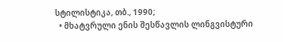სტილისტიკა, თბ., 1990;
  • მხატვრული ენის შესწავლის ლინგვისტური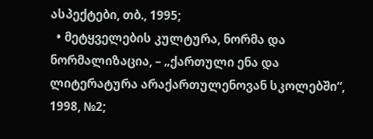ასპექტები, თბ., 1995;
  • მეტყველების კულტურა, ნორმა და ნორმალიზაცია, – „ქართული ენა და ლიტერატურა არაქართულენოვან სკოლებში“, 1998, №2;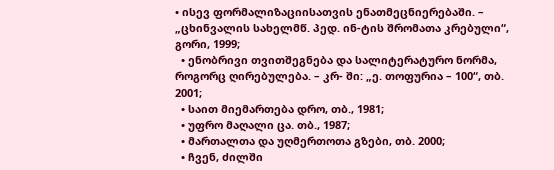• ისევ ფორმალიზაციისათვის ენათმეცნიერებაში. – „ცხინვალის სახელმწ. პედ. ინ-ტის შრომათა კრებული“, გორი, 1999;
  • ენობრივი თვითშეგნება და სალიტერატურო ნორმა, როგორც ღირებულება. – კრ- ში: „ე. თოფურია – 100“, თბ. 2001;
  • საით მიემართება დრო, თბ., 1981;
  • უფრო მაღალი ცა. თბ., 1987;
  • მართალთა და უღმერთოთა გზები, თბ. 2000;
  • ჩვენ, ძილში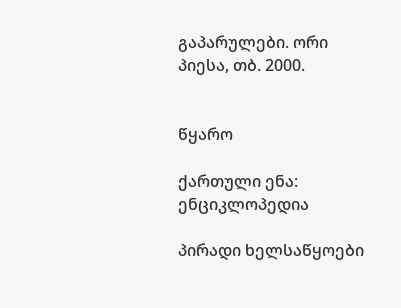გაპარულები. ორი პიესა, თბ. 2000.


წყარო

ქართული ენა: ენციკლოპედია

პირადი ხელსაწყოები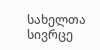სახელთა სივრცე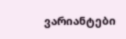ვარიანტები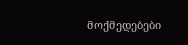მოქმედებები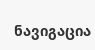ნავიგაცია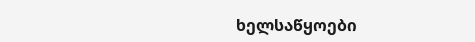ხელსაწყოები